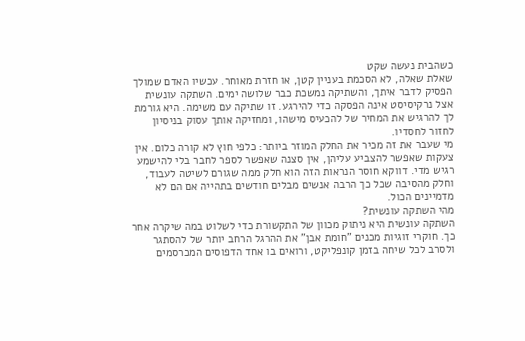כשהבית נעשה שקט
שאלת שאלה, לא הסכמת בעניין קטן, או חזרת מאוחר. עכשיו האדם שמולך הפסיק לדבר איתך, והשתיקה נמשכת כבר שלושה ימים. השתקה עונשית אצל נרקיסיסט אינה הפסקה כדי להירגע. זו שתיקה עם משימה. היא גורמת לך להרגיש את המחיר של להכעיס מישהו, ומחזיקה אותך עסוק בניסיון לחזור לחסדיו.
מי שעבר את זה מכיר את החלק המוזר ביותר: כלפי חוץ לא קורה כלום. אין צעקות שאפשר להצביע עליהן, אין סצנה שאפשר לספר לחבר בלי להישמע רגיש מדי. דווקא חוסר הנראות הזה הוא חלק ממה שגורם לשיטה לעבוד, וחלק מהסיבה שכל כך הרבה אנשים מבלים חודשים בתהייה אם הם לא מדמיינים הכול.
מהי השתקה עונשית?
השתקה עונשית היא ניתוק מכוון של התקשורת כדי לשלוט במה שיקרה אחר כך. חוקרי זוגיות מכנים "חומת אבן" את ההרגל הרחב יותר של להסתגר ולסרב לכל שיחה בזמן קונפליקט, ורואים בו אחד הדפוסים המכרסמים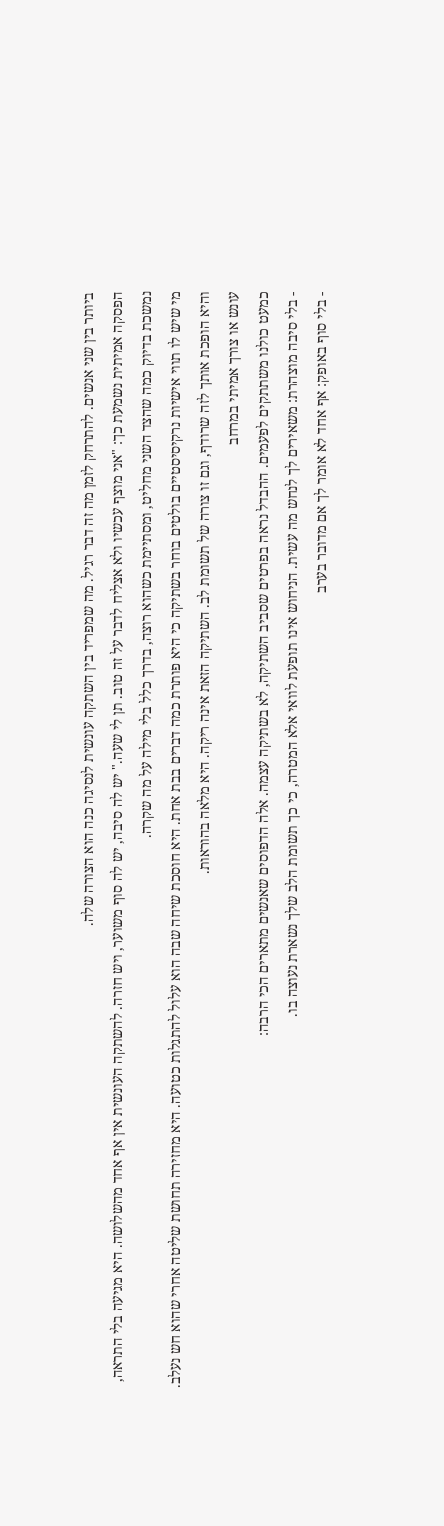ביותר בין שני אנשים. להתרחק לזמן מה זה דבר רגיל. מה שמפריד בין השתקה עונשית לנסיגה כנה הוא הצורה שלה.
הפסקה אמיתית נשמעת כך: "אני מוצף עכשיו ולא אצליח לדבר על זה טוב. תן לי שעה." יש לה סיבה, יש לה סוף משוער, ויש חזרה. להשתקה העונשית אין אף אחד מהשלושה. היא מגיעה בלי התראה, נמשכת בדיוק כמה שהצד השני מחליט, ומסתיימת כשהוא רוצה, בדרך כלל בלי מילה על מה שקרה.
מי שיש לו תווי אישיות נרקיסיסטיים בולטים בוחר בשתיקה כי היא פותרת כמה דברים בבת אחת. היא חוסכת שיחה שבה הוא עלול להתגלות כטועה. היא מחזירה תחושת שליטה אחרי שהוא חש נעלב. והיא הופכת אותך לזה שרודף, וגם זו צורה של תשומת לב. השתיקה הזאת אינה ריקה. היא מלאה בהוראות.
עונש או צורך אמיתי במרחב
כמעט כולנו משתתקים לפעמים. ההבדל נראה בפרטים שסביב השתיקה, לא בשתיקה עצמה. אלה הדפוסים שאנשים מתארים הכי הרבה:
- בלי סיבה מוצהרת: משאירים לך לנחש מה עשית. הניחוש אינו תופעת לוואי אלא המטרה, כי כך תשומת הלב שלך נשארת נעוצה בו.
- בלי סוף באופק: אף אחד לא אומר לך אם מדובר בערב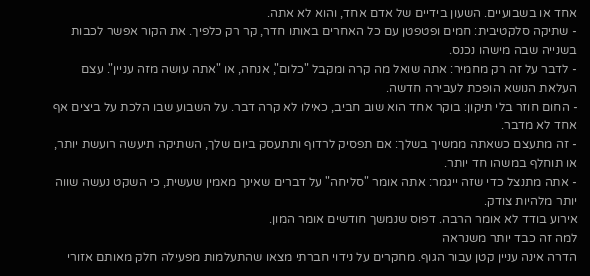אחד או בשבועיים. השעון בידיים של אדם אחד, והוא לא אתה.
- שתיקה סלקטיבית: חמים ופטפטן עם כל האחרים באותו חדר, קר רק כלפיך. את הקור אפשר לכבות בשנייה שבה מישהו נכנס.
- לדבר על זה רק מחמיר: אתה שואל מה קרה ומקבל "כלום", אנחה, או "אתה עושה מזה עניין". עצם העלאת הנושא הופכת לעבירה חדשה.
- החום חוזר בלי תיקון: בוקר אחד הוא שוב חביב, כאילו לא קרה דבר. על השבוע שבו הלכת על ביצים אף אחד לא מדבר.
- זה מתעצם כשאתה ממשיך בשלך: אם תפסיק לרדוף ותתעסק ביום שלך, השתיקה תיעשה רועשת יותר, או תוחלף במשהו חד יותר.
- אתה מתנצל כדי שזה ייגמר: אתה אומר "סליחה" על דברים שאינך מאמין שעשית, כי השקט נעשה שווה יותר מלהיות צודק.
אירוע בודד לא אומר הרבה. דפוס שנמשך חודשים אומר המון.
למה זה כבד יותר משנראה
הדרה אינה עניין קטן עבור הגוף. מחקרים על נידוי חברתי מצאו שהתעלמות מפעילה חלק מאותם אזורי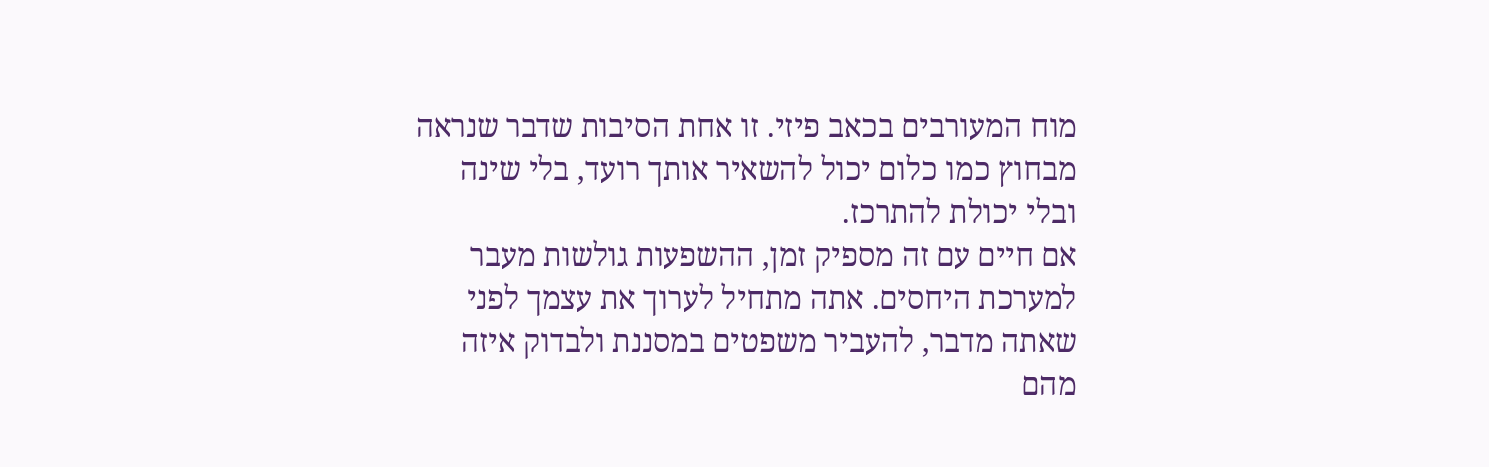מוח המעורבים בכאב פיזי. זו אחת הסיבות שדבר שנראה מבחוץ כמו כלום יכול להשאיר אותך רועד, בלי שינה ובלי יכולת להתרכז.
אם חיים עם זה מספיק זמן, ההשפעות גולשות מעבר למערכת היחסים. אתה מתחיל לערוך את עצמך לפני שאתה מדבר, להעביר משפטים במסננת ולבדוק איזה מהם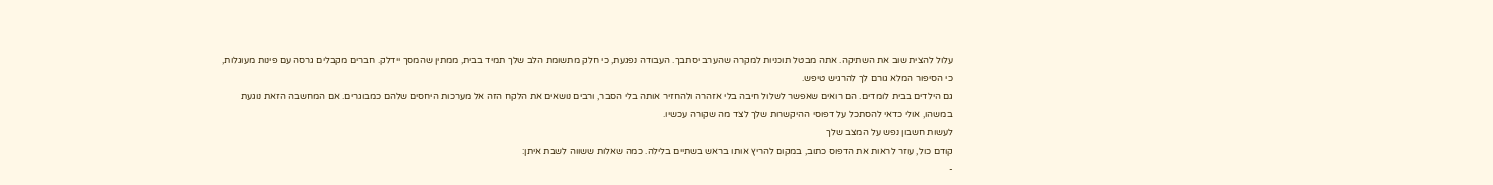עלול להצית שוב את השתיקה. אתה מבטל תוכניות למקרה שהערב יסתבך. העבודה נפגעת, כי חלק מתשומת הלב שלך תמיד בבית, ממתין שהמסך יידלק. חברים מקבלים גרסה עם פינות מעוגלות, כי הסיפור המלא גורם לך להרגיש טיפש.
גם הילדים בבית לומדים. הם רואים שאפשר לשלול חיבה בלי אזהרה ולהחזיר אותה בלי הסבר, ורבים נושאים את הלקח הזה אל מערכות היחסים שלהם כמבוגרים. אם המחשבה הזאת נוגעת במשהו, אולי כדאי להסתכל על דפוסי ההיקשרות שלך לצד מה שקורה עכשיו.
לעשות חשבון נפש על המצב שלך
קודם כול, עוזר לראות את הדפוס כתוב, במקום להריץ אותו בראש בשתיים בלילה. כמה שאלות ששווה לשבת איתן:
-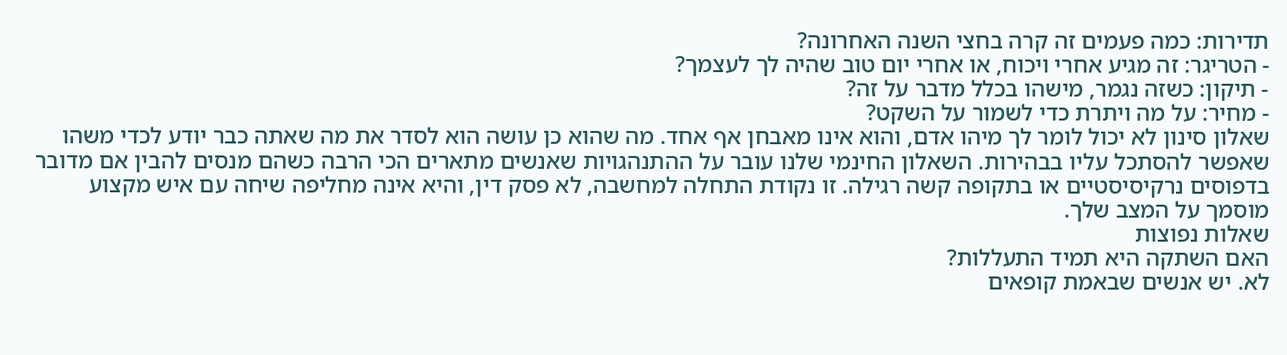תדירות: כמה פעמים זה קרה בחצי השנה האחרונה?
- הטריגר: זה מגיע אחרי ויכוח, או אחרי יום טוב שהיה לך לעצמך?
- תיקון: כשזה נגמר, מישהו בכלל מדבר על זה?
- מחיר: על מה ויתרת כדי לשמור על השקט?
שאלון סינון לא יכול לומר לך מיהו אדם, והוא אינו מאבחן אף אחד. מה שהוא כן עושה הוא לסדר את מה שאתה כבר יודע לכדי משהו שאפשר להסתכל עליו בבהירות. השאלון החינמי שלנו עובר על ההתנהגויות שאנשים מתארים הכי הרבה כשהם מנסים להבין אם מדובר בדפוסים נרקיסיסטיים או בתקופה קשה רגילה. זו נקודת התחלה למחשבה, לא פסק דין, והיא אינה מחליפה שיחה עם איש מקצוע מוסמך על המצב שלך.
שאלות נפוצות
האם השתקה היא תמיד התעללות?
לא. יש אנשים שבאמת קופאים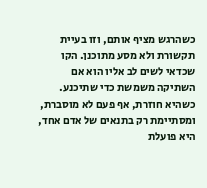כשהרגש מציף אותם, וזו בעיית תקשורת ולא מסע מתוכנן. הקו שכדאי לשים לב אליו הוא אם השתיקה משמשת כדי שתיכנע. כשהיא חוזרת, אף פעם לא מוסברת, ומסתיימת רק בתנאים של אדם אחד, היא פועלת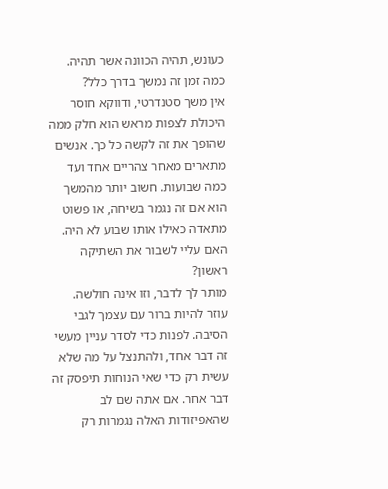כעונש, תהיה הכוונה אשר תהיה.
כמה זמן זה נמשך בדרך כלל?
אין משך סטנדרטי, ודווקא חוסר היכולת לצפות מראש הוא חלק ממה שהופך את זה לקשה כל כך. אנשים מתארים מאחר צהריים אחד ועד כמה שבועות. חשוב יותר מהמשך הוא אם זה נגמר בשיחה, או פשוט מתאדה כאילו אותו שבוע לא היה.
האם עליי לשבור את השתיקה ראשון?
מותר לך לדבר, וזו אינה חולשה. עוזר להיות ברור עם עצמך לגבי הסיבה. לפנות כדי לסדר עניין מעשי זה דבר אחד, ולהתנצל על מה שלא עשית רק כדי שאי הנוחות תיפסק זה דבר אחר. אם אתה שם לב שהאפיזודות האלה נגמרות רק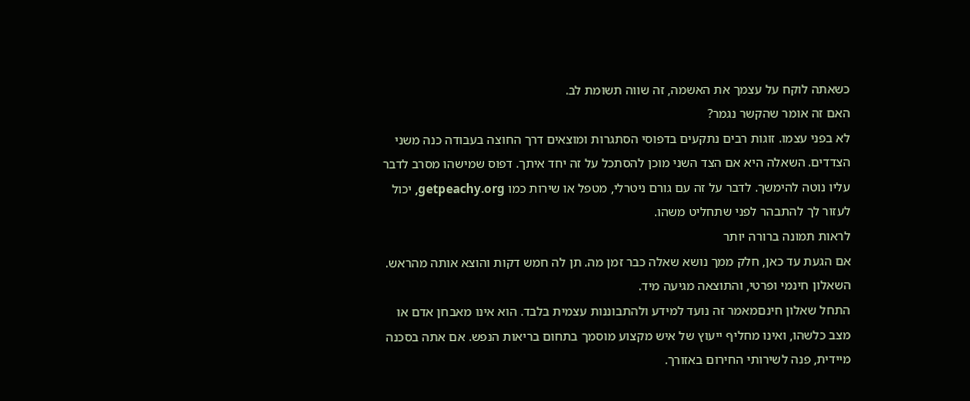כשאתה לוקח על עצמך את האשמה, זה שווה תשומת לב.
האם זה אומר שהקשר נגמר?
לא בפני עצמו. זוגות רבים נתקעים בדפוסי הסתגרות ומוצאים דרך החוצה בעבודה כנה משני הצדדים. השאלה היא אם הצד השני מוכן להסתכל על זה יחד איתך. דפוס שמישהו מסרב לדבר עליו נוטה להימשך. לדבר על זה עם גורם ניטרלי, מטפל או שירות כמו getpeachy.org, יכול לעזור לך להתבהר לפני שתחליט משהו.
לראות תמונה ברורה יותר
אם הגעת עד כאן, חלק ממך נושא שאלה כבר זמן מה. תן לה חמש דקות והוצא אותה מהראש. השאלון חינמי ופרטי, והתוצאה מגיעה מיד.
התחל שאלון חינםמאמר זה נועד למידע ולהתבוננות עצמית בלבד. הוא אינו מאבחן אדם או מצב כלשהו, ואינו מחליף ייעוץ של איש מקצוע מוסמך בתחום בריאות הנפש. אם אתה בסכנה מיידית, פנה לשירותי החירום באזורך.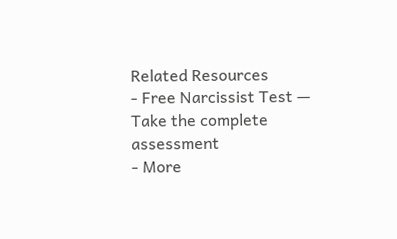Related Resources
- Free Narcissist Test — Take the complete assessment
- More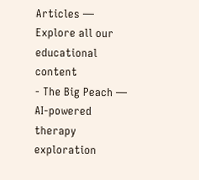Articles — Explore all our educational content
- The Big Peach — AI-powered therapy exploration